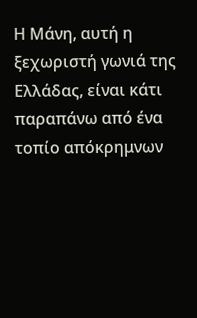Η Μάνη, αυτή η ξεχωριστή γωνιά της Ελλάδας, είναι κάτι παραπάνω από ένα τοπίο απόκρημνων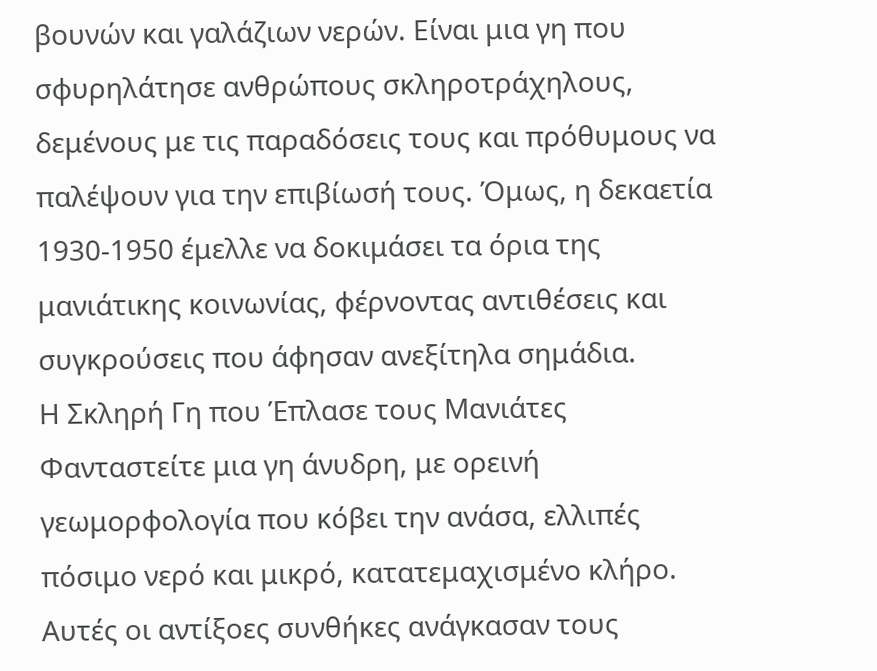βουνών και γαλάζιων νερών. Είναι μια γη που σφυρηλάτησε ανθρώπους σκληροτράχηλους, δεμένους με τις παραδόσεις τους και πρόθυμους να παλέψουν για την επιβίωσή τους. Όμως, η δεκαετία 1930-1950 έμελλε να δοκιμάσει τα όρια της μανιάτικης κοινωνίας, φέρνοντας αντιθέσεις και συγκρούσεις που άφησαν ανεξίτηλα σημάδια.
Η Σκληρή Γη που Έπλασε τους Μανιάτες
Φανταστείτε μια γη άνυδρη, με ορεινή γεωμορφολογία που κόβει την ανάσα, ελλιπές πόσιμο νερό και μικρό, κατατεμαχισμένο κλήρο. Αυτές οι αντίξοες συνθήκες ανάγκασαν τους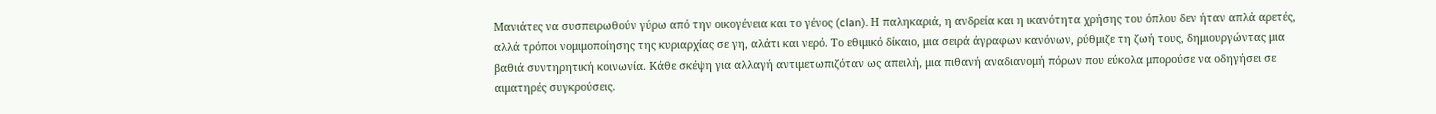Μανιάτες να συσπειρωθούν γύρω από την οικογένεια και το γένος (clan). Η παληκαριά, η ανδρεία και η ικανότητα χρήσης του όπλου δεν ήταν απλά αρετές, αλλά τρόποι νομιμοποίησης της κυριαρχίας σε γη, αλάτι και νερό. Το εθιμικό δίκαιο, μια σειρά άγραφων κανόνων, ρύθμιζε τη ζωή τους, δημιουργώντας μια βαθιά συντηρητική κοινωνία. Κάθε σκέψη για αλλαγή αντιμετωπιζόταν ως απειλή, μια πιθανή αναδιανομή πόρων που εύκολα μπορούσε να οδηγήσει σε αιματηρές συγκρούσεις.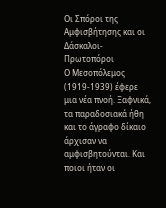Οι Σπόροι της Αμφισβήτησης και οι Δάσκαλοι-Πρωτοπόροι
Ο Μεσοπόλεμος (1919-1939) έφερε μια νέα πνοή. Ξαφνικά, τα παραδοσιακά ήθη και το άγραφο δίκαιο άρχισαν να αμφισβητούνται. Και ποιοι ήταν οι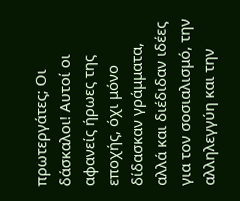πρωτεργάτες; Οι δάσκαλοι! Αυτοί οι αφανείς ήρωες της εποχής, όχι μόνο δίδασκαν γράμματα, αλλά και διέδιδαν ιδέες για τον σοσιαλισμό, την αλληλεγγύη και την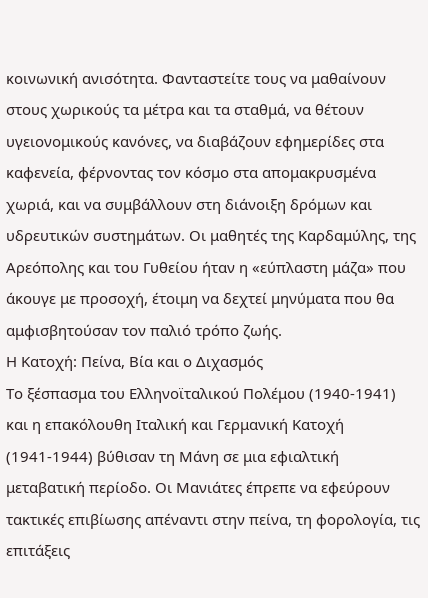κοινωνική ανισότητα. Φανταστείτε τους να μαθαίνουν στους χωρικούς τα μέτρα και τα σταθμά, να θέτουν υγειονομικούς κανόνες, να διαβάζουν εφημερίδες στα καφενεία, φέρνοντας τον κόσμο στα απομακρυσμένα χωριά, και να συμβάλλουν στη διάνοιξη δρόμων και υδρευτικών συστημάτων. Οι μαθητές της Καρδαμύλης, της Αρεόπολης και του Γυθείου ήταν η «εύπλαστη μάζα» που άκουγε με προσοχή, έτοιμη να δεχτεί μηνύματα που θα αμφισβητούσαν τον παλιό τρόπο ζωής.
Η Κατοχή: Πείνα, Βία και ο Διχασμός
Το ξέσπασμα του Ελληνοϊταλικού Πολέμου (1940-1941) και η επακόλουθη Ιταλική και Γερμανική Κατοχή (1941-1944) βύθισαν τη Μάνη σε μια εφιαλτική μεταβατική περίοδο. Οι Μανιάτες έπρεπε να εφεύρουν τακτικές επιβίωσης απέναντι στην πείνα, τη φορολογία, τις επιτάξεις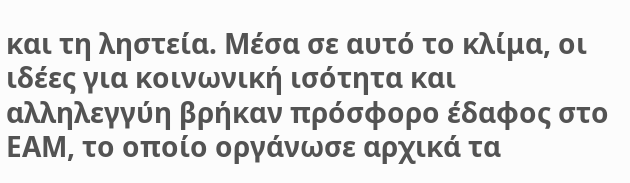και τη ληστεία. Μέσα σε αυτό το κλίμα, οι ιδέες για κοινωνική ισότητα και αλληλεγγύη βρήκαν πρόσφορο έδαφος στο ΕΑΜ, το οποίο οργάνωσε αρχικά τα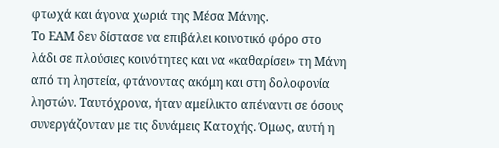φτωχά και άγονα χωριά της Μέσα Μάνης.
Το ΕΑΜ δεν δίστασε να επιβάλει κοινοτικό φόρο στο λάδι σε πλούσιες κοινότητες και να «καθαρίσει» τη Μάνη από τη ληστεία, φτάνοντας ακόμη και στη δολοφονία ληστών. Ταυτόχρονα, ήταν αμείλικτο απέναντι σε όσους συνεργάζονταν με τις δυνάμεις Κατοχής. Όμως, αυτή η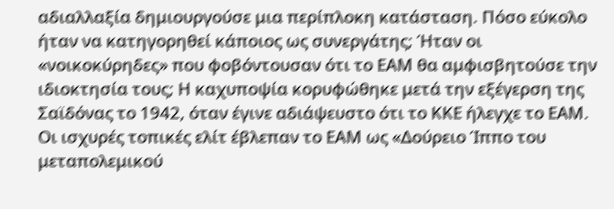αδιαλλαξία δημιουργούσε μια περίπλοκη κατάσταση. Πόσο εύκολο ήταν να κατηγορηθεί κάποιος ως συνεργάτης; Ήταν οι «νοικοκύρηδες» που φοβόντουσαν ότι το ΕΑΜ θα αμφισβητούσε την ιδιοκτησία τους; Η καχυποψία κορυφώθηκε μετά την εξέγερση της Σαϊδόνας το 1942, όταν έγινε αδιάψευστο ότι το ΚΚΕ ήλεγχε το ΕΑΜ. Οι ισχυρές τοπικές ελίτ έβλεπαν το ΕΑΜ ως «Δούρειο Ίππο του μεταπολεμικού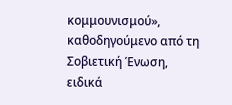κομμουνισμού», καθοδηγούμενο από τη Σοβιετική Ένωση, ειδικά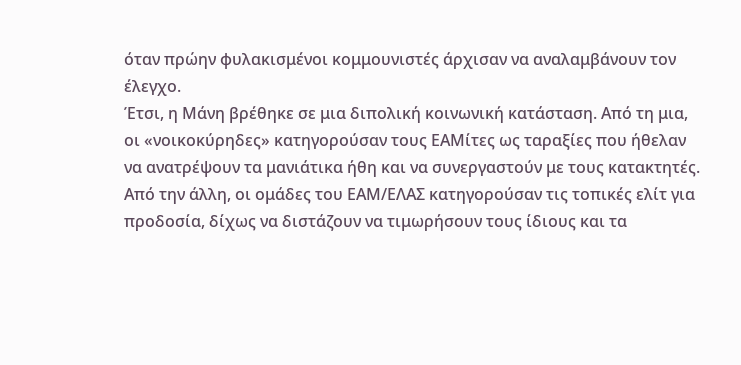όταν πρώην φυλακισμένοι κομμουνιστές άρχισαν να αναλαμβάνουν τον έλεγχο.
Έτσι, η Μάνη βρέθηκε σε μια διπολική κοινωνική κατάσταση. Από τη μια, οι «νοικοκύρηδες» κατηγορούσαν τους ΕΑΜίτες ως ταραξίες που ήθελαν να ανατρέψουν τα μανιάτικα ήθη και να συνεργαστούν με τους κατακτητές. Από την άλλη, οι ομάδες του ΕΑΜ/ΕΛΑΣ κατηγορούσαν τις τοπικές ελίτ για προδοσία, δίχως να διστάζουν να τιμωρήσουν τους ίδιους και τα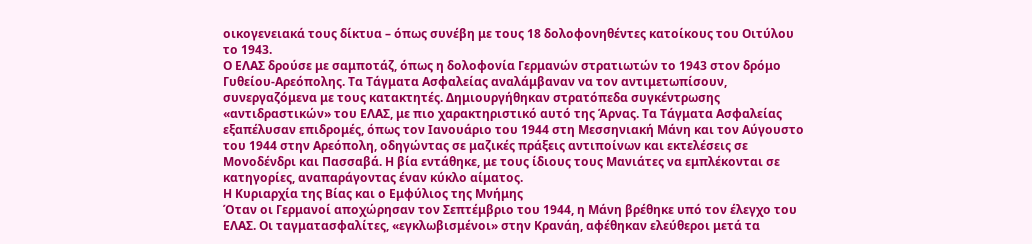οικογενειακά τους δίκτυα – όπως συνέβη με τους 18 δολοφονηθέντες κατοίκους του Οιτύλου το 1943.
Ο ΕΛΑΣ δρούσε με σαμποτάζ, όπως η δολοφονία Γερμανών στρατιωτών το 1943 στον δρόμο Γυθείου-Αρεόπολης. Τα Τάγματα Ασφαλείας αναλάμβαναν να τον αντιμετωπίσουν, συνεργαζόμενα με τους κατακτητές. Δημιουργήθηκαν στρατόπεδα συγκέντρωσης «αντιδραστικών» του ΕΛΑΣ, με πιο χαρακτηριστικό αυτό της Άρνας. Τα Τάγματα Ασφαλείας εξαπέλυσαν επιδρομές, όπως τον Ιανουάριο του 1944 στη Μεσσηνιακή Μάνη και τον Αύγουστο του 1944 στην Αρεόπολη, οδηγώντας σε μαζικές πράξεις αντιποίνων και εκτελέσεις σε Μονοδένδρι και Πασσαβά. Η βία εντάθηκε, με τους ίδιους τους Μανιάτες να εμπλέκονται σε κατηγορίες, αναπαράγοντας έναν κύκλο αίματος.
Η Κυριαρχία της Βίας και ο Εμφύλιος της Μνήμης
Όταν οι Γερμανοί αποχώρησαν τον Σεπτέμβριο του 1944, η Μάνη βρέθηκε υπό τον έλεγχο του ΕΛΑΣ. Οι ταγματασφαλίτες, «εγκλωβισμένοι» στην Κρανάη, αφέθηκαν ελεύθεροι μετά τα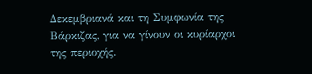Δεκεμβριανά και τη Συμφωνία της Βάρκιζας, για να γίνουν οι κυρίαρχοι της περιοχής.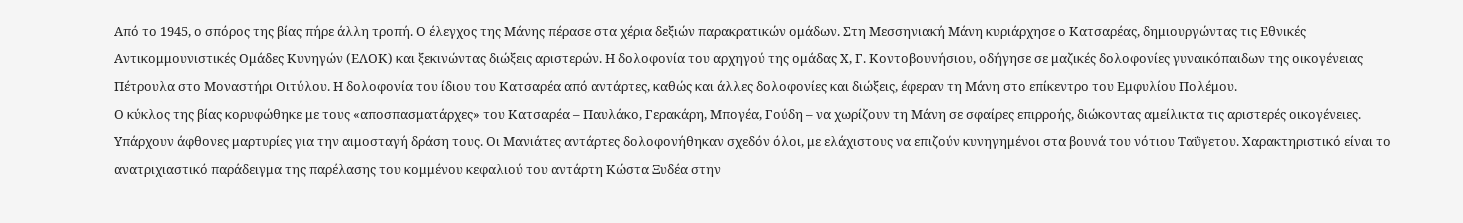Από το 1945, ο σπόρος της βίας πήρε άλλη τροπή. Ο έλεγχος της Μάνης πέρασε στα χέρια δεξιών παρακρατικών ομάδων. Στη Μεσσηνιακή Μάνη κυριάρχησε ο Κατσαρέας, δημιουργώντας τις Εθνικές Αντικομμουνιστικές Ομάδες Κυνηγών (ΕΛΟΚ) και ξεκινώντας διώξεις αριστερών. Η δολοφονία του αρχηγού της ομάδας Χ, Γ. Κοντοβουνήσιου, οδήγησε σε μαζικές δολοφονίες γυναικόπαιδων της οικογένειας Πέτρουλα στο Μοναστήρι Οιτύλου. Η δολοφονία του ίδιου του Κατσαρέα από αντάρτες, καθώς και άλλες δολοφονίες και διώξεις, έφεραν τη Μάνη στο επίκεντρο του Εμφυλίου Πολέμου.
Ο κύκλος της βίας κορυφώθηκε με τους «αποσπασματάρχες» του Κατσαρέα – Παυλάκο, Γερακάρη, Μπογέα, Γούδη – να χωρίζουν τη Μάνη σε σφαίρες επιρροής, διώκοντας αμείλικτα τις αριστερές οικογένειες. Υπάρχουν άφθονες μαρτυρίες για την αιμοσταγή δράση τους. Οι Μανιάτες αντάρτες δολοφονήθηκαν σχεδόν όλοι, με ελάχιστους να επιζούν κυνηγημένοι στα βουνά του νότιου Ταΰγετου. Χαρακτηριστικό είναι το ανατριχιαστικό παράδειγμα της παρέλασης του κομμένου κεφαλιού του αντάρτη Κώστα Ξυδέα στην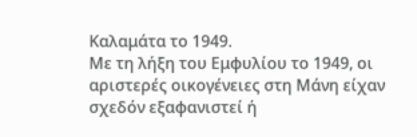Καλαμάτα το 1949.
Με τη λήξη του Εμφυλίου το 1949, οι αριστερές οικογένειες στη Μάνη είχαν σχεδόν εξαφανιστεί ή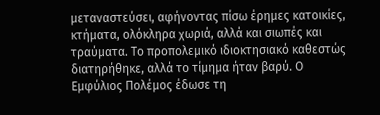μεταναστεύσει, αφήνοντας πίσω έρημες κατοικίες, κτήματα, ολόκληρα χωριά, αλλά και σιωπές και τραύματα. Το προπολεμικό ιδιοκτησιακό καθεστώς διατηρήθηκε, αλλά το τίμημα ήταν βαρύ. Ο Εμφύλιος Πολέμος έδωσε τη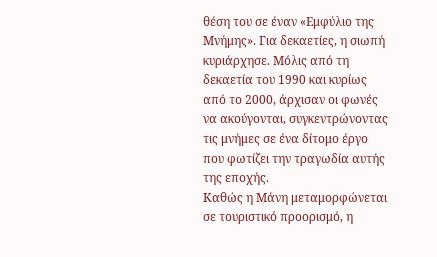θέση του σε έναν «Εμφύλιο της Μνήμης». Για δεκαετίες, η σιωπή κυριάρχησε. Μόλις από τη δεκαετία του 1990 και κυρίως από το 2000, άρχισαν οι φωνές να ακούγονται, συγκεντρώνοντας τις μνήμες σε ένα δίτομο έργο που φωτίζει την τραγωδία αυτής της εποχής.
Καθώς η Μάνη μεταμορφώνεται σε τουριστικό προορισμό, η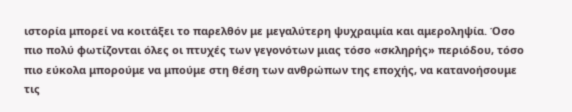ιστορία μπορεί να κοιτάξει το παρελθόν με μεγαλύτερη ψυχραιμία και αμεροληψία. Όσο πιο πολύ φωτίζονται όλες οι πτυχές των γεγονότων μιας τόσο «σκληρής» περιόδου, τόσο πιο εύκολα μπορούμε να μπούμε στη θέση των ανθρώπων της εποχής, να κατανοήσουμε τις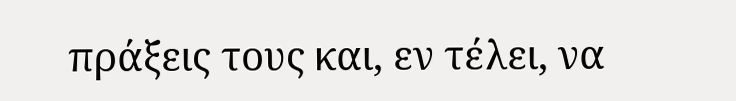πράξεις τους και, εν τέλει, να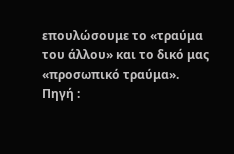επουλώσουμε το «τραύμα του άλλου» και το δικό μας «προσωπικό τραύμα».
Πηγή :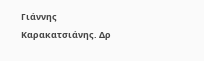Γιάννης Καρακατσιάνης. Δρ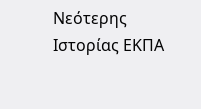Νεότερης Ιστορίας ΕΚΠΑ